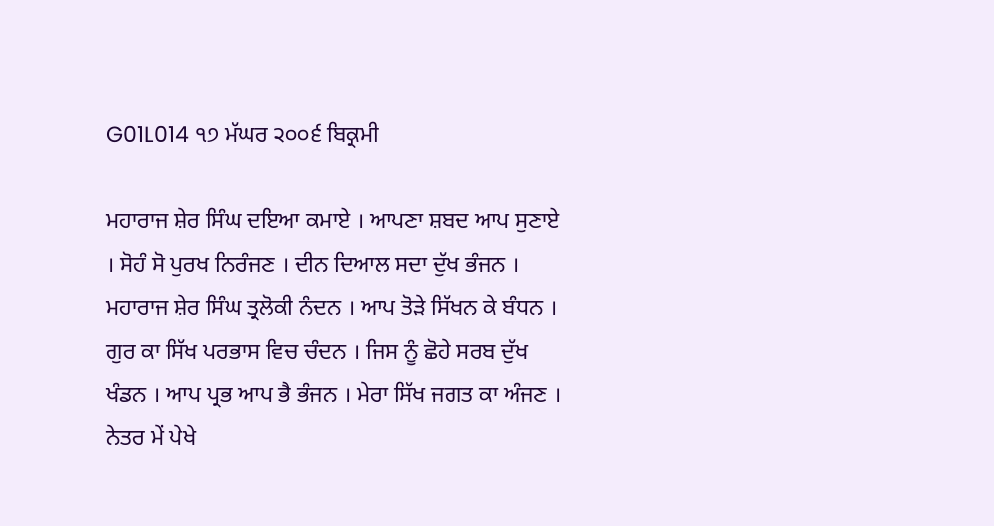G01L014 ੧੭ ਮੱਘਰ ੨੦੦੬ ਬਿਕ੍ਰਮੀ

ਮਹਾਰਾਜ ਸ਼ੇਰ ਸਿੰਘ ਦਇਆ ਕਮਾਏ । ਆਪਣਾ ਸ਼ਬਦ ਆਪ ਸੁਣਾਏ । ਸੋਹੰ ਸੋ ਪੁਰਖ ਨਿਰੰਜਣ । ਦੀਨ ਦਿਆਲ ਸਦਾ ਦੁੱਖ ਭੰਜਨ । ਮਹਾਰਾਜ ਸ਼ੇਰ ਸਿੰਘ ਤ੍ਰਲੋਕੀ ਨੰਦਨ । ਆਪ ਤੋੜੇ ਸਿੱਖਨ ਕੇ ਬੰਧਨ । ਗੁਰ ਕਾ ਸਿੱਖ ਪਰਭਾਸ ਵਿਚ ਚੰਦਨ । ਜਿਸ ਨੂੰ ਛੋਹੇ ਸਰਬ ਦੁੱਖ ਖੰਡਨ । ਆਪ ਪ੍ਰਭ ਆਪ ਭੈ ਭੰਜਨ । ਮੇਰਾ ਸਿੱਖ ਜਗਤ ਕਾ ਅੰਜਣ । ਨੇਤਰ ਮੇਂ ਪੇਖੇ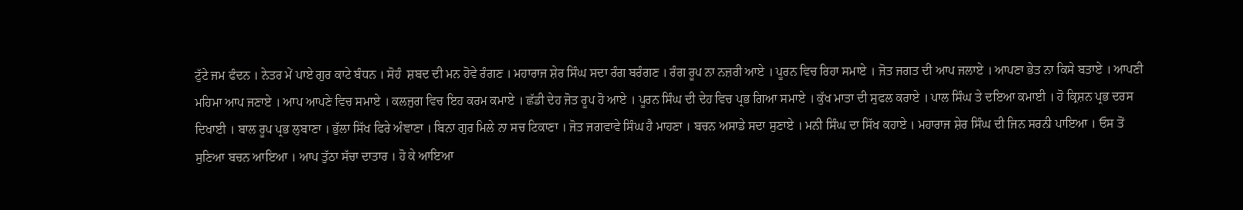ਟੁੱਟੇ ਜਮ ਫੰਦਨ । ਨੇਤਰ ਮੇਂ ਪਾਏ ਗੁਰ ਕਾਟੇ ਬੰਧਨ । ਸੋਹੰ  ਸ਼ਬਦ ਦੀ ਮਨ ਹੋਵੇ ਰੰਗਣ । ਮਹਾਰਾਜ ਸ਼ੇਰ ਸਿੰਘ ਸਦਾ ਰੰਗ ਬਰੰਗਣ । ਰੰਗ ਰੂਪ ਨਾ ਨਜ਼ਰੀ ਆਏ । ਪੂਰਨ ਵਿਚ ਰਿਹਾ ਸਮਾਏ । ਜੋਤ ਜਗਤ ਦੀ ਆਪ ਜਲਾਏ । ਆਪਣਾ ਭੇਤ ਨਾ ਕਿਸੇ ਬਤਾਏ । ਆਪਣੀ ਮਹਿਮਾ ਆਪ ਜਣਾਏ । ਆਪ ਆਪਣੇ ਵਿਚ ਸਮਾਏ । ਕਲਜੁਗ ਵਿਚ ਇਹ ਕਰਮ ਕਮਾਏ । ਛੱਡੀ ਦੇਹ ਜੋਤ ਰੂਪ ਹੋ ਆਏ । ਪੂਰਨ ਸਿੰਘ ਦੀ ਦੇਹ ਵਿਚ ਪ੍ਰਭ ਗਿਆ ਸਮਾਏ । ਕੁੱਖ ਮਾਤਾ ਦੀ ਸੁਫਲ ਕਰਾਏ । ਪਾਲ ਸਿੰਘ ਤੇ ਦਇਆ ਕਮਾਈ । ਹੋ ਕ੍ਰਿਸ਼ਨ ਪ੍ਰਭ ਦਰਸ ਦਿਖਾਈ । ਬਾਲ ਰੂਪ ਪ੍ਰਭ ਲੁਬਾਣਾ । ਭੁੱਲਾ ਸਿੱਖ ਫਿਰੇ ਅੰਞਾਣਾ । ਬਿਨਾ ਗੁਰ ਮਿਲੇ ਨਾ ਸਚ ਟਿਕਾਣਾ । ਜੋਤ ਜਗਵਾਵੇ ਸਿੰਘ ਹੈ ਮਾਹਣਾ । ਬਚਨ ਅਸਾਡੇ ਸਦਾ ਸੁਣਾਏ । ਮਨੀ ਸਿੰਘ ਦਾ ਸਿੱਖ ਕਹਾਏ । ਮਹਾਰਾਜ ਸ਼ੇਰ ਸਿੰਘ ਦੀ ਜਿਨ ਸਰਨੀ ਪਾਇਆ । ਓਸ ਤੋਂ ਸੁਣਿਆ ਬਚਨ ਆਇਆ । ਆਪ ਤੁੱਠਾ ਸੱਚਾ ਦਾਤਾਰ । ਹੋ ਕੇ ਆਇਆ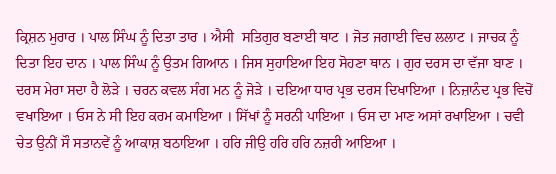ਕ੍ਰਿਸ਼ਨ ਮੁਰਾਰ । ਪਾਲ ਸਿੰਘ ਨੂੰ ਦਿਤਾ ਤਾਰ । ਐਸੀ  ਸਤਿਗੁਰ ਬਣਾਈ ਥਾਟ । ਜੋਤ ਜਗਾਈ ਵਿਚ ਲਲਾਟ । ਜਾਚਕ ਨੂੰ ਦਿਤਾ ਇਹ ਦਾਨ । ਪਾਲ ਸਿੰਘ ਨੂੰ ਉਤਮ ਗਿਆਨ । ਜਿਸ ਸੁਹਾਇਆ ਇਹ ਸੋਹਣਾ ਥਾਨ । ਗੁਰ ਦਰਸ ਦਾ ਵੱਜਾ ਬਾਣ । ਦਰਸ ਮੇਰਾ ਸਦਾ ਹੈ ਲੋੜੇ । ਚਰਨ ਕਵਲ ਸੰਗ ਮਨ ਨੂੰ ਜੋੜੇ । ਦਇਆ ਧਾਰ ਪ੍ਰਭ ਦਰਸ ਦਿਖਾਇਆ । ਨਿਜ਼ਾਨੰਦ ਪ੍ਰਭ ਵਿਚੋਂ ਵਖਾਇਆ । ਓਸ ਨੇ ਸੀ ਇਹ ਕਰਮ ਕਮਾਇਆ । ਸਿੱਖਾਂ ਨੂੰ ਸਰਨੀ ਪਾਇਆ । ਓਸ ਦਾ ਮਾਣ ਅਸਾਂ ਰਖਾਇਆ । ਚਵੀ ਚੇਤ ਉਨੀਂ ਸੌ ਸਤਾਨਵੇਂ ਨੂੰ ਆਕਾਸ਼ ਬਠਾਇਆ । ਹਰਿ ਜੀਉ ਹਰਿ ਹਰਿ ਨਜ਼ਰੀ ਆਇਆ ।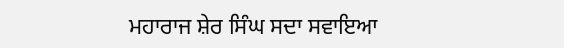ਮਹਾਰਾਜ ਸ਼ੇਰ ਸਿੰਘ ਸਦਾ ਸਵਾਇਆ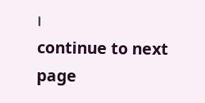।
continue to next page